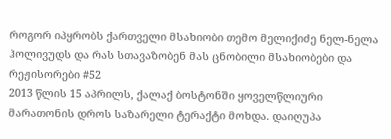როგორ იპყრობს ქართველი მსახიობი თემო მელიქიძე ნელ-ნელა ჰოლივუდს და რას სთავაზობენ მას ცნობილი მსახიობები და რეჟისორები #52
2013 წლის 15 აპრილს, ქალაქ ბოსტონში ყოველწლიური მარათონის დროს საზარელი ტერაქტი მოხდა. დაიღუპა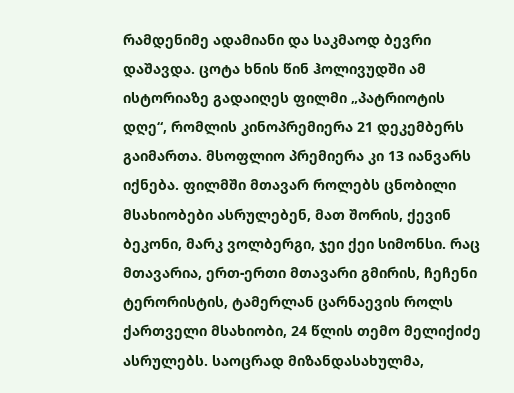რამდენიმე ადამიანი და საკმაოდ ბევრი დაშავდა. ცოტა ხნის წინ ჰოლივუდში ამ ისტორიაზე გადაიღეს ფილმი „პატრიოტის დღე“, რომლის კინოპრემიერა 21 დეკემბერს გაიმართა. მსოფლიო პრემიერა კი 13 იანვარს იქნება. ფილმში მთავარ როლებს ცნობილი მსახიობები ასრულებენ, მათ შორის, ქევინ ბეკონი, მარკ ვოლბერგი, ჯეი ქეი სიმონსი. რაც მთავარია, ერთ-ერთი მთავარი გმირის, ჩეჩენი ტერორისტის, ტამერლან ცარნაევის როლს ქართველი მსახიობი, 24 წლის თემო მელიქიძე ასრულებს. საოცრად მიზანდასახულმა,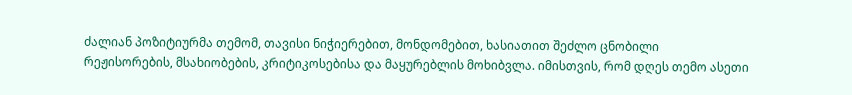ძალიან პოზიტიურმა თემომ, თავისი ნიჭიერებით, მონდომებით, ხასიათით შეძლო ცნობილი რეჟისორების, მსახიობების, კრიტიკოსებისა და მაყურებლის მოხიბვლა. იმისთვის, რომ დღეს თემო ასეთი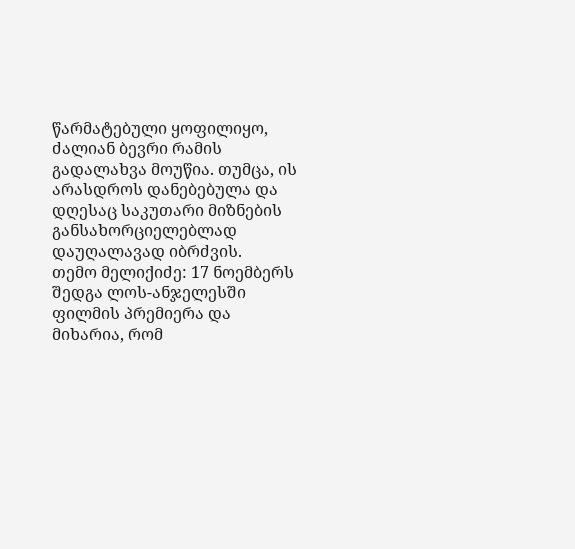წარმატებული ყოფილიყო, ძალიან ბევრი რამის გადალახვა მოუწია. თუმცა, ის არასდროს დანებებულა და დღესაც საკუთარი მიზნების განსახორციელებლად დაუღალავად იბრძვის.
თემო მელიქიძე: 17 ნოემბერს შედგა ლოს-ანჯელესში ფილმის პრემიერა და მიხარია, რომ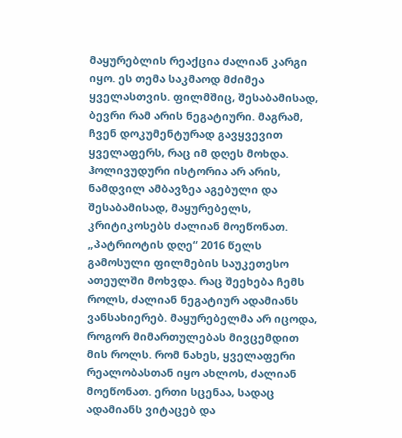მაყურებლის რეაქცია ძალიან კარგი იყო. ეს თემა საკმაოდ მძიმეა ყველასთვის. ფილმშიც, შესაბამისად, ბევრი რამ არის ნეგატიური. მაგრამ, ჩვენ დოკუმენტურად გავყვევით ყველაფერს, რაც იმ დღეს მოხდა. ჰოლივუდური ისტორია არ არის, ნამდვილ ამბავზეა აგებული და შესაბამისად, მაყურებელს, კრიტიკოსებს ძალიან მოეწონათ. „პატრიოტის დღე“ 2016 წელს გამოსული ფილმების საუკეთესო ათეულში მოხვდა. რაც შეეხება ჩემს როლს, ძალიან ნეგატიურ ადამიანს ვანსახიერებ. მაყურებელმა არ იცოდა, როგორ მიმართულებას მივცემდით მის როლს. რომ ნახეს, ყველაფერი რეალობასთან იყო ახლოს, ძალიან მოეწონათ. ერთი სცენაა, სადაც ადამიანს ვიტაცებ და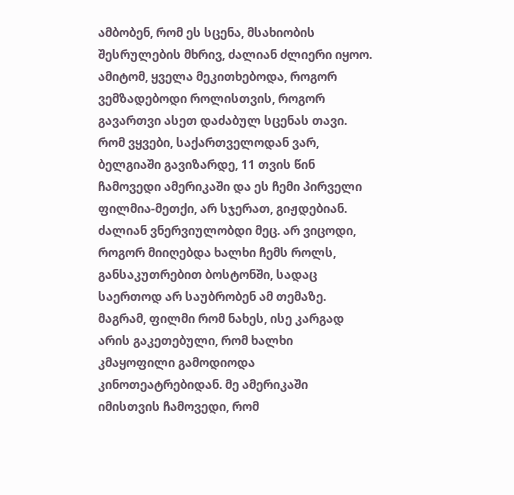ამბობენ, რომ ეს სცენა, მსახიობის შესრულების მხრივ, ძალიან ძლიერი იყოო. ამიტომ, ყველა მეკითხებოდა, როგორ ვემზადებოდი როლისთვის, როგორ გავართვი ასეთ დაძაბულ სცენას თავი. რომ ვყვები, საქართველოდან ვარ, ბელგიაში გავიზარდე, 11 თვის წინ ჩამოვედი ამერიკაში და ეს ჩემი პირველი ფილმია-მეთქი, არ სჯერათ, გიჟდებიან. ძალიან ვნერვიულობდი მეც. არ ვიცოდი, როგორ მიიღებდა ხალხი ჩემს როლს, განსაკუთრებით ბოსტონში, სადაც საერთოდ არ საუბრობენ ამ თემაზე. მაგრამ, ფილმი რომ ნახეს, ისე კარგად არის გაკეთებული, რომ ხალხი კმაყოფილი გამოდიოდა კინოთეატრებიდან. მე ამერიკაში იმისთვის ჩამოვედი, რომ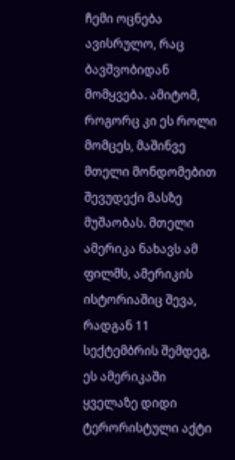ჩემი ოცნება ავისრულო, რაც ბავშვობიდან მომყვება. ამიტომ, როგორც კი ეს როლი მომცეს, მაშინვე მთელი მონდომებით შევუდექი მასზე მუშაობას. მთელი ამერიკა ნახავს ამ ფილმს, ამერიკის ისტორიაშიც შევა, რადგან 11 სექტემბრის შემდეგ, ეს ამერიკაში ყველაზე დიდი ტერორისტული აქტი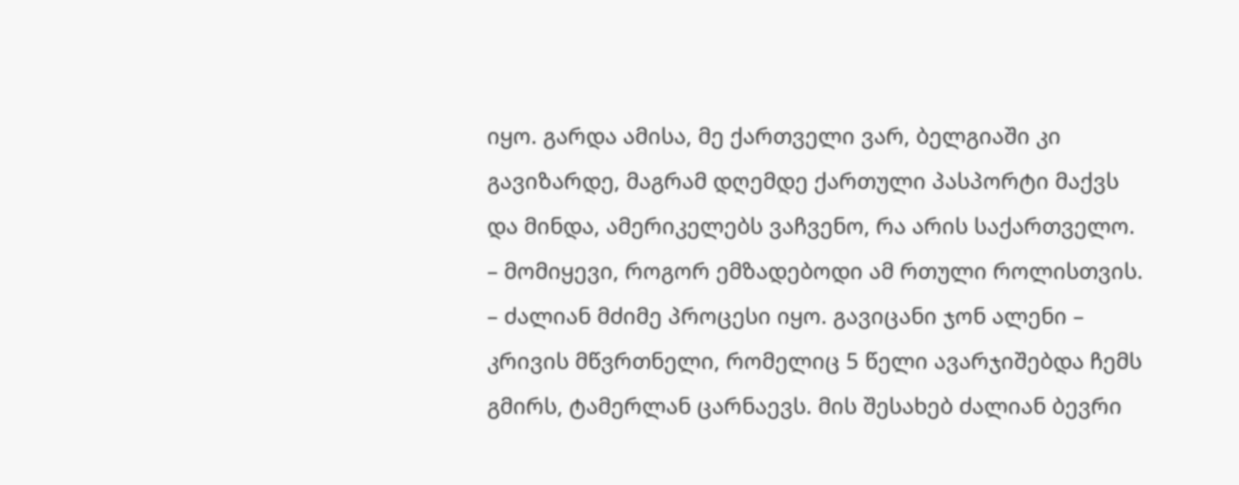იყო. გარდა ამისა, მე ქართველი ვარ, ბელგიაში კი გავიზარდე, მაგრამ დღემდე ქართული პასპორტი მაქვს და მინდა, ამერიკელებს ვაჩვენო, რა არის საქართველო.
– მომიყევი, როგორ ემზადებოდი ამ რთული როლისთვის.
– ძალიან მძიმე პროცესი იყო. გავიცანი ჯონ ალენი – კრივის მწვრთნელი, რომელიც 5 წელი ავარჯიშებდა ჩემს გმირს, ტამერლან ცარნაევს. მის შესახებ ძალიან ბევრი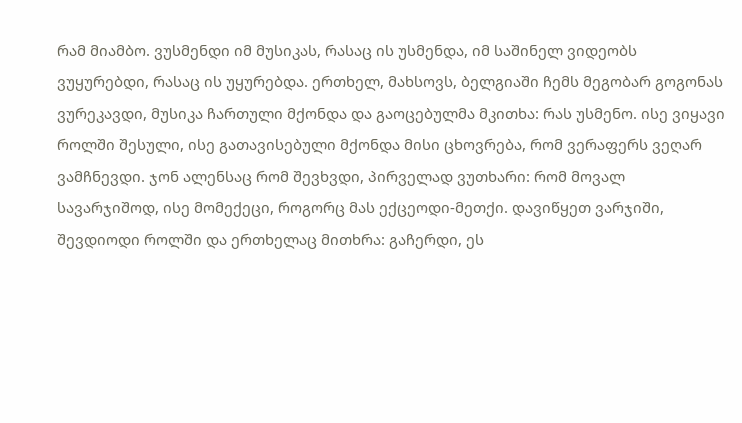რამ მიამბო. ვუსმენდი იმ მუსიკას, რასაც ის უსმენდა, იმ საშინელ ვიდეობს ვუყურებდი, რასაც ის უყურებდა. ერთხელ, მახსოვს, ბელგიაში ჩემს მეგობარ გოგონას ვურეკავდი, მუსიკა ჩართული მქონდა და გაოცებულმა მკითხა: რას უსმენო. ისე ვიყავი როლში შესული, ისე გათავისებული მქონდა მისი ცხოვრება, რომ ვერაფერს ვეღარ ვამჩნევდი. ჯონ ალენსაც რომ შევხვდი, პირველად ვუთხარი: რომ მოვალ სავარჯიშოდ, ისე მომექეცი, როგორც მას ექცეოდი-მეთქი. დავიწყეთ ვარჯიში, შევდიოდი როლში და ერთხელაც მითხრა: გაჩერდი, ეს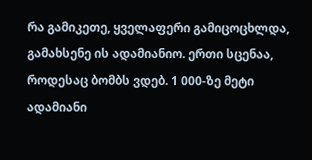რა გამიკეთე, ყველაფერი გამიცოცხლდა, გამახსენე ის ადამიანიო. ერთი სცენაა, როდესაც ბომბს ვდებ. 1 000-ზე მეტი ადამიანი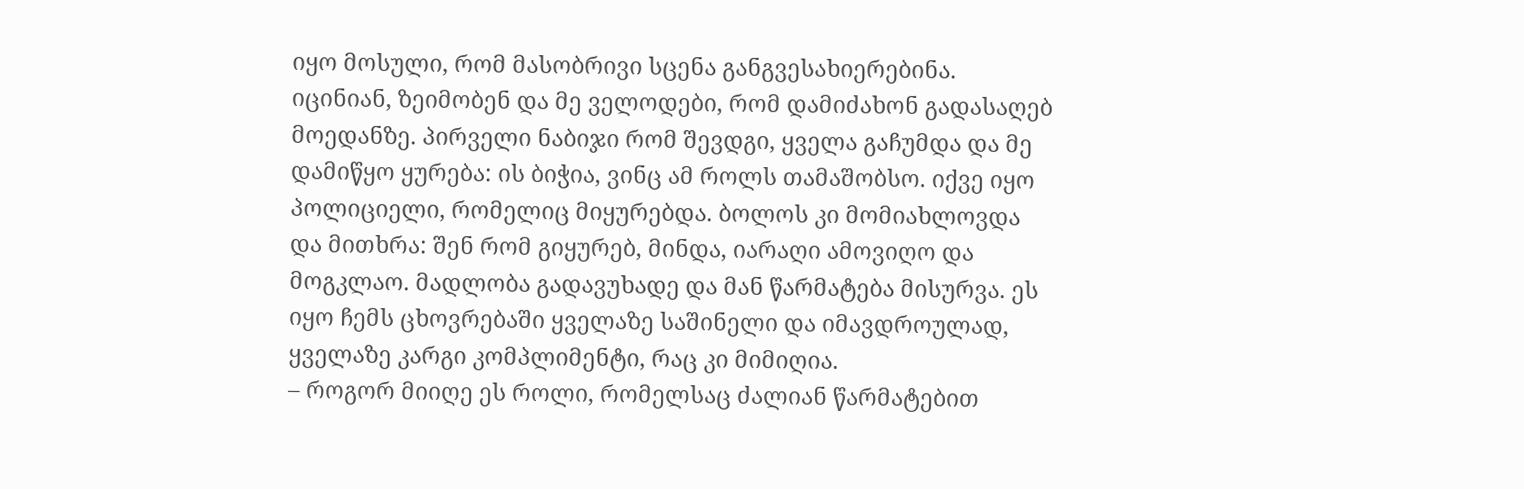იყო მოსული, რომ მასობრივი სცენა განგვესახიერებინა. იცინიან, ზეიმობენ და მე ველოდები, რომ დამიძახონ გადასაღებ მოედანზე. პირველი ნაბიჯი რომ შევდგი, ყველა გაჩუმდა და მე დამიწყო ყურება: ის ბიჭია, ვინც ამ როლს თამაშობსო. იქვე იყო პოლიციელი, რომელიც მიყურებდა. ბოლოს კი მომიახლოვდა და მითხრა: შენ რომ გიყურებ, მინდა, იარაღი ამოვიღო და მოგკლაო. მადლობა გადავუხადე და მან წარმატება მისურვა. ეს იყო ჩემს ცხოვრებაში ყველაზე საშინელი და იმავდროულად, ყველაზე კარგი კომპლიმენტი, რაც კი მიმიღია.
– როგორ მიიღე ეს როლი, რომელსაც ძალიან წარმატებით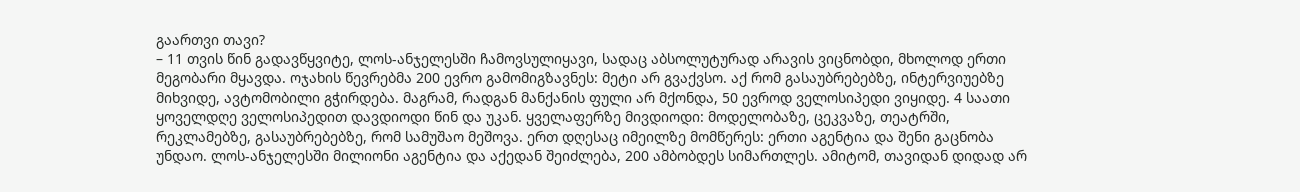გაართვი თავი?
– 11 თვის წინ გადავწყვიტე, ლოს-ანჯელესში ჩამოვსულიყავი, სადაც აბსოლუტურად არავის ვიცნობდი, მხოლოდ ერთი მეგობარი მყავდა. ოჯახის წევრებმა 200 ევრო გამომიგზავნეს: მეტი არ გვაქვსო. აქ რომ გასაუბრებებზე, ინტერვიუებზე მიხვიდე, ავტომობილი გჭირდება. მაგრამ, რადგან მანქანის ფული არ მქონდა, 50 ევროდ ველოსიპედი ვიყიდე. 4 საათი ყოველდღე ველოსიპედით დავდიოდი წინ და უკან. ყველაფერზე მივდიოდი: მოდელობაზე, ცეკვაზე, თეატრში, რეკლამებზე, გასაუბრებებზე, რომ სამუშაო მეშოვა. ერთ დღესაც იმეილზე მომწერეს: ერთი აგენტია და შენი გაცნობა უნდაო. ლოს-ანჯელესში მილიონი აგენტია და აქედან შეიძლება, 200 ამბობდეს სიმართლეს. ამიტომ, თავიდან დიდად არ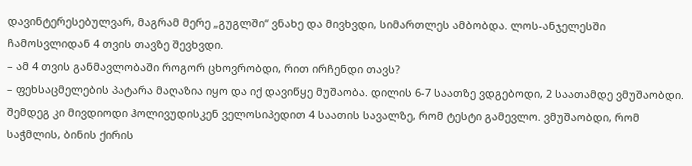დავინტერესებულვარ, მაგრამ მერე „გუგლში“ ვნახე და მივხვდი, სიმართლეს ამბობდა. ლოს-ანჯელესში ჩამოსვლიდან 4 თვის თავზე შევხვდი.
– ამ 4 თვის განმავლობაში როგორ ცხოვრობდი, რით ირჩენდი თავს?
– ფეხსაცმელების პატარა მაღაზია იყო და იქ დავიწყე მუშაობა. დილის 6-7 საათზე ვდგებოდი, 2 საათამდე ვმუშაობდი. შემდეგ კი მივდიოდი ჰოლივუდისკენ ველოსიპედით 4 საათის სავალზე, რომ ტესტი გამევლო. ვმუშაობდი, რომ საჭმლის, ბინის ქირის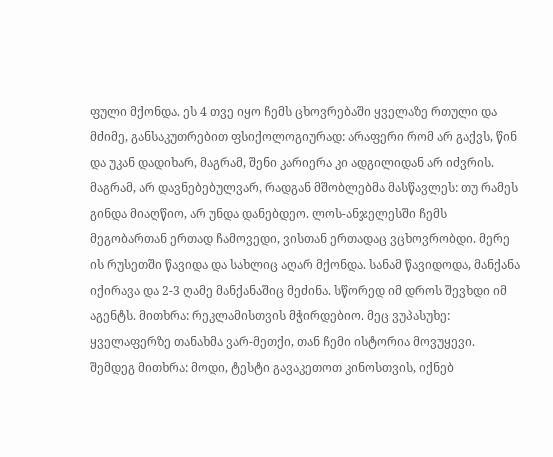ფული მქონდა. ეს 4 თვე იყო ჩემს ცხოვრებაში ყველაზე რთული და მძიმე, განსაკუთრებით ფსიქოლოგიურად: არაფერი რომ არ გაქვს, წინ და უკან დადიხარ, მაგრამ, შენი კარიერა კი ადგილიდან არ იძვრის. მაგრამ, არ დავნებებულვარ, რადგან მშობლებმა მასწავლეს: თუ რამეს გინდა მიაღწიო, არ უნდა დანებდეო. ლოს-ანჯელესში ჩემს მეგობართან ერთად ჩამოვედი, ვისთან ერთადაც ვცხოვრობდი. მერე ის რუსეთში წავიდა და სახლიც აღარ მქონდა. სანამ წავიდოდა, მანქანა იქირავა და 2-3 ღამე მანქანაშიც მეძინა. სწორედ იმ დროს შევხდი იმ აგენტს. მითხრა: რეკლამისთვის მჭირდებიო. მეც ვუპასუხე: ყველაფერზე თანახმა ვარ-მეთქი, თან ჩემი ისტორია მოვუყევი. შემდეგ მითხრა: მოდი, ტესტი გავაკეთოთ კინოსთვის, იქნებ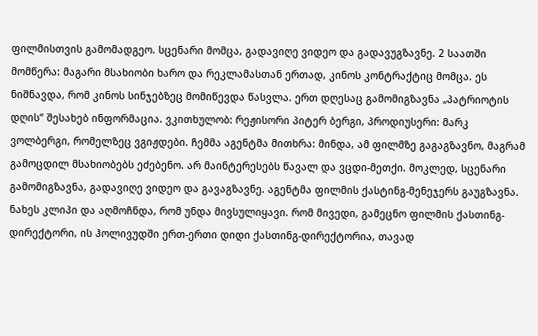ფილმისთვის გამომადგეო. სცენარი მომცა, გადავიღე ვიდეო და გადავუგზავნე. 2 საათში მომწერა: მაგარი მსახიობი ხარო და რეკლამასთან ერთად, კინოს კონტრაქტიც მომცა. ეს ნიშნავდა, რომ კინოს სინჯებზეც მომიწევდა წასვლა. ერთ დღესაც გამომიგზავნა „პატრიოტის დღის“ შესახებ ინფორმაცია. ვკითხულობ: რეჟისორი პიტერ ბერგი, პროდიუსერი: მარკ ვოლბერგი, რომელზეც ვგიჟდები. ჩემმა აგენტმა მითხრა: მინდა, ამ ფილმზე გაგაგზავნო, მაგრამ გამოცდილ მსახიობებს ეძებენო. არ მაინტერესებს წავალ და ვცდი-მეთქი. მოკლედ, სცენარი გამომიგზავნა, გადავიღე ვიდეო და გავაგზავნე. აგენტმა ფილმის ქასტინგ-მენეჯერს გაუგზავნა. ნახეს კლიპი და აღმოჩნდა, რომ უნდა მივსულიყავი. რომ მივედი, გამეცნო ფილმის ქასთინგ-დირექტორი, ის ჰოლივუდში ერთ-ერთი დიდი ქასთინგ-დირექტორია, თავად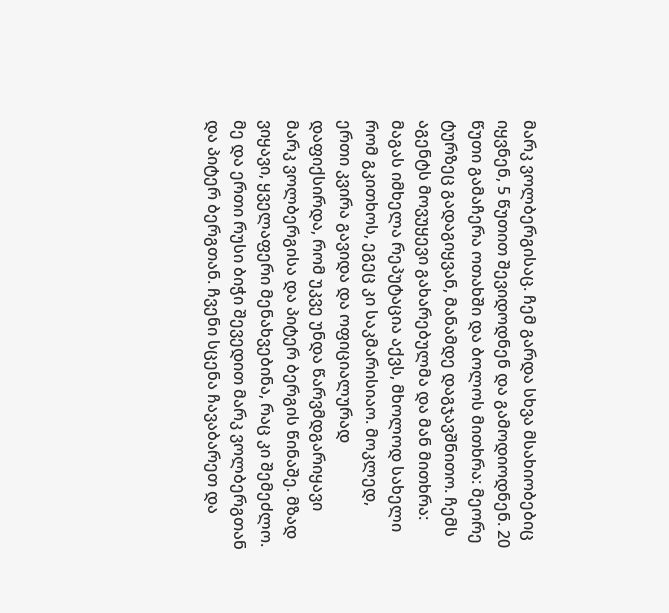მარკ ვოლბერგისაც. ჩემ გარდა სხვა მსახიობებიც იყვნენ, 5 წუთით შევიდოდნენ და გამოდიოდნენ. 20 წუთი გამაჩერა ოთახში და ბოლოს მითხრა: მეორე ტურზეც გადაგიყვან, მანამდე დაგჯავშნითო. ჩემს აგენტს მოვუყევი გახარებულმა და მან მითხრა: მაგას იმხელა რეპუტაცია აქვს, მხოლოდ სახელი რომ გკითხოს, ეგეც კი საკმარისიაო. მოკლედ, ერთი კვირა გავიდა და ოფიციალურად დაფიქსირდა, რომ უკვე უნდა წარვმდგარიყავი მარკ ვოლბერგისა და პიტერ ბერგის წინაშე. მზად ვიყავი, ყველაფერი მენახვებინა, რაც კი შემეძლო. მე და ერთი რუსი ბიჭი შევედით მარკ ვოლბერგთან და პიტერ ბერგთან. ჩვენი სცენა ჩავაბარეთ და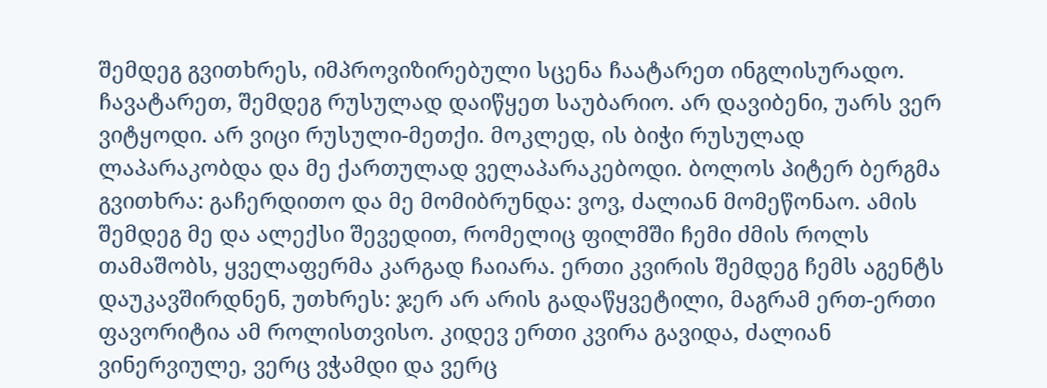შემდეგ გვითხრეს, იმპროვიზირებული სცენა ჩაატარეთ ინგლისურადო. ჩავატარეთ, შემდეგ რუსულად დაიწყეთ საუბარიო. არ დავიბენი, უარს ვერ ვიტყოდი. არ ვიცი რუსული-მეთქი. მოკლედ, ის ბიჭი რუსულად ლაპარაკობდა და მე ქართულად ველაპარაკებოდი. ბოლოს პიტერ ბერგმა გვითხრა: გაჩერდითო და მე მომიბრუნდა: ვოვ, ძალიან მომეწონაო. ამის შემდეგ მე და ალექსი შევედით, რომელიც ფილმში ჩემი ძმის როლს თამაშობს, ყველაფერმა კარგად ჩაიარა. ერთი კვირის შემდეგ ჩემს აგენტს დაუკავშირდნენ, უთხრეს: ჯერ არ არის გადაწყვეტილი, მაგრამ ერთ-ერთი ფავორიტია ამ როლისთვისო. კიდევ ერთი კვირა გავიდა, ძალიან ვინერვიულე, ვერც ვჭამდი და ვერც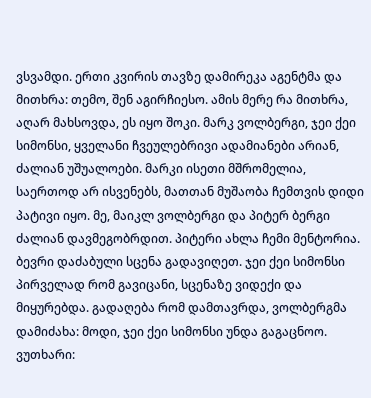ვსვამდი. ერთი კვირის თავზე დამირეკა აგენტმა და მითხრა: თემო, შენ აგირჩიესო. ამის მერე რა მითხრა, აღარ მახსოვდა, ეს იყო შოკი. მარკ ვოლბერგი, ჯეი ქეი სიმონსი, ყველანი ჩვეულებრივი ადამიანები არიან, ძალიან უშუალოები. მარკი ისეთი მშრომელია, საერთოდ არ ისვენებს, მათთან მუშაობა ჩემთვის დიდი პატივი იყო. მე, მაიკლ ვოლბერგი და პიტერ ბერგი ძალიან დავმეგობრდით. პიტერი ახლა ჩემი მენტორია. ბევრი დაძაბული სცენა გადავიღეთ. ჯეი ქეი სიმონსი პირველად რომ გავიცანი, სცენაზე ვიდექი და მიყურებდა. გადაღება რომ დამთავრდა, ვოლბერგმა დამიძახა: მოდი, ჯეი ქეი სიმონსი უნდა გაგაცნოო. ვუთხარი: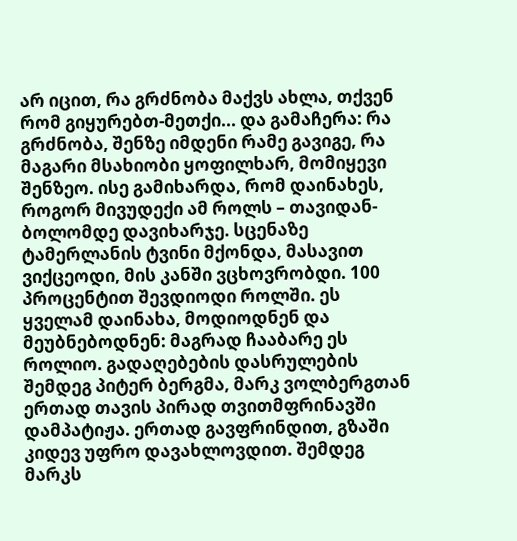არ იცით, რა გრძნობა მაქვს ახლა, თქვენ რომ გიყურებთ-მეთქი... და გამაჩერა: რა გრძნობა, შენზე იმდენი რამე გავიგე, რა მაგარი მსახიობი ყოფილხარ, მომიყევი შენზეო. ისე გამიხარდა, რომ დაინახეს, როგორ მივუდექი ამ როლს – თავიდან-ბოლომდე დავიხარჯე. სცენაზე ტამერლანის ტვინი მქონდა, მასავით ვიქცეოდი, მის კანში ვცხოვრობდი. 100 პროცენტით შევდიოდი როლში. ეს ყველამ დაინახა, მოდიოდნენ და მეუბნებოდნენ: მაგრად ჩააბარე ეს როლიო. გადაღებების დასრულების შემდეგ პიტერ ბერგმა, მარკ ვოლბერგთან ერთად თავის პირად თვითმფრინავში დამპატიჟა. ერთად გავფრინდით, გზაში კიდევ უფრო დავახლოვდით. შემდეგ მარკს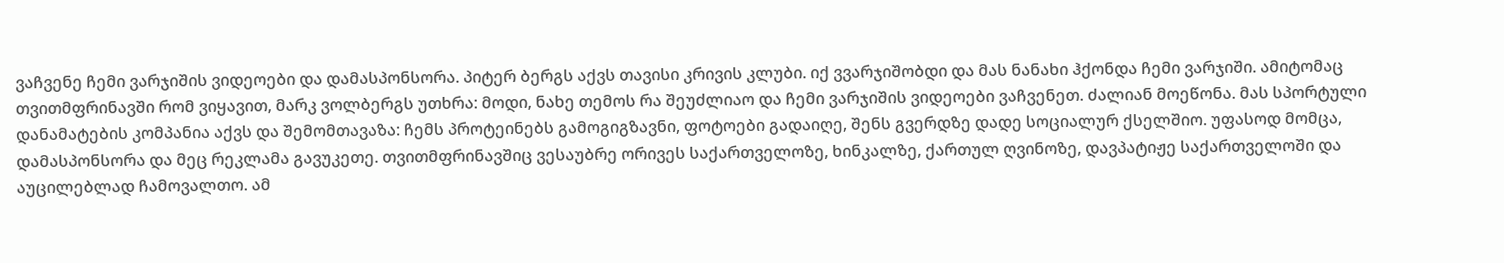ვაჩვენე ჩემი ვარჯიშის ვიდეოები და დამასპონსორა. პიტერ ბერგს აქვს თავისი კრივის კლუბი. იქ ვვარჯიშობდი და მას ნანახი ჰქონდა ჩემი ვარჯიში. ამიტომაც თვითმფრინავში რომ ვიყავით, მარკ ვოლბერგს უთხრა: მოდი, ნახე თემოს რა შეუძლიაო და ჩემი ვარჯიშის ვიდეოები ვაჩვენეთ. ძალიან მოეწონა. მას სპორტული დანამატების კომპანია აქვს და შემომთავაზა: ჩემს პროტეინებს გამოგიგზავნი, ფოტოები გადაიღე, შენს გვერდზე დადე სოციალურ ქსელშიო. უფასოდ მომცა, დამასპონსორა და მეც რეკლამა გავუკეთე. თვითმფრინავშიც ვესაუბრე ორივეს საქართველოზე, ხინკალზე, ქართულ ღვინოზე, დავპატიჟე საქართველოში და აუცილებლად ჩამოვალთო. ამ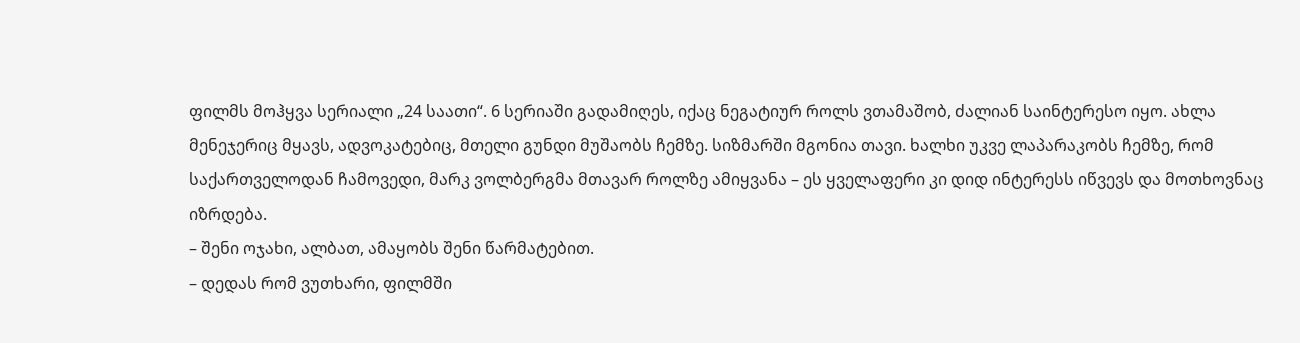ფილმს მოჰყვა სერიალი „24 საათი“. 6 სერიაში გადამიღეს, იქაც ნეგატიურ როლს ვთამაშობ, ძალიან საინტერესო იყო. ახლა მენეჯერიც მყავს, ადვოკატებიც, მთელი გუნდი მუშაობს ჩემზე. სიზმარში მგონია თავი. ხალხი უკვე ლაპარაკობს ჩემზე, რომ საქართველოდან ჩამოვედი, მარკ ვოლბერგმა მთავარ როლზე ამიყვანა – ეს ყველაფერი კი დიდ ინტერესს იწვევს და მოთხოვნაც იზრდება.
– შენი ოჯახი, ალბათ, ამაყობს შენი წარმატებით.
– დედას რომ ვუთხარი, ფილმში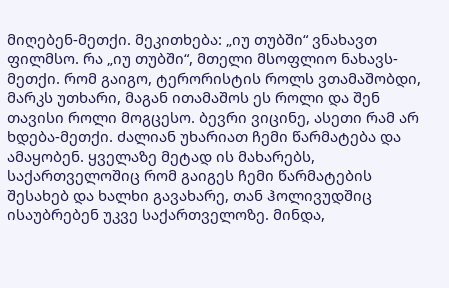მიღებენ-მეთქი. მეკითხება: „იუ თუბში“ ვნახავთ ფილმსო. რა „იუ თუბში“, მთელი მსოფლიო ნახავს-მეთქი. რომ გაიგო, ტერორისტის როლს ვთამაშობდი, მარკს უთხარი, მაგან ითამაშოს ეს როლი და შენ თავისი როლი მოგცესო. ბევრი ვიცინე, ასეთი რამ არ ხდება-მეთქი. ძალიან უხარიათ ჩემი წარმატება და ამაყობენ. ყველაზე მეტად ის მახარებს, საქართველოშიც რომ გაიგეს ჩემი წარმატების შესახებ და ხალხი გავახარე, თან ჰოლივუდშიც ისაუბრებენ უკვე საქართველოზე. მინდა,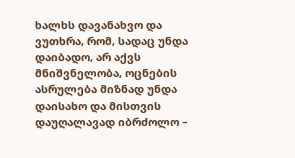ხალხს დავანახვო და ვუთხრა, რომ, სადაც უნდა დაიბადო, არ აქვს მნიშვნელობა, ოცნების ასრულება მიზნად უნდა დაისახო და მისთვის დაუღალავად იბრძოლო –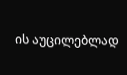ის აუცილებლად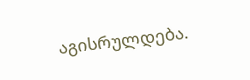აგისრულდება.